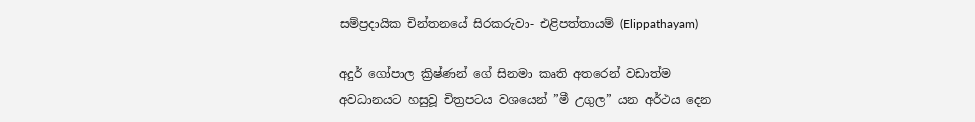සම්ප්‍රදායික චින්තනයේ සිරකරුවා- එළිපත්තායම් (Elippathayam)

අදුර් ගෝපාල ක්‍රිෂ්ණන් ගේ සිනමා කෘති අතරෙන් වඩාත්ම අවධානයට හසුවූ චිත්‍රපටය වශයෙන් ”මී උගුල” යන අර්ථය දෙන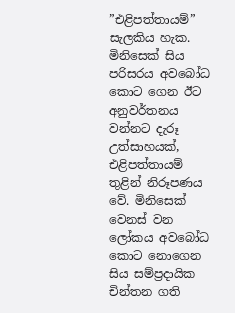”එළිපත්තායම්” සැලකිය හැක. මිනිසෙක් සිය පරිසරය අවබෝධ කොට ගෙන ඊට අනුවර්තනය වන්නට දැරූ උත්සාහයක්, එළිපත්තායම් තුළින් නිරූපණය වේ. මිනිසෙක් වෙනස් වන ලෝකය අවබෝධ කොට නොගෙන සිය සම්ප්‍රදායික චින්තන ගති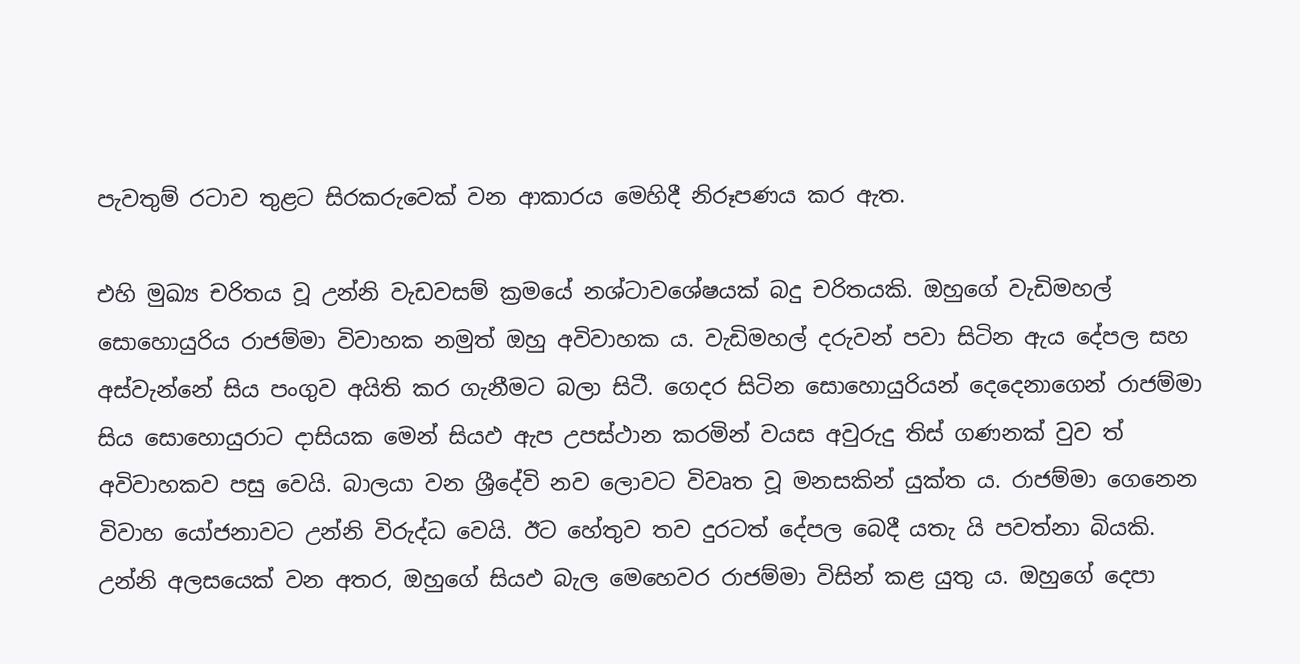පැවතුම් රටාව තුළට සිරකරුවෙක් වන ආකාරය මෙහිදී නිරූපණය කර ඇත.

එහි මුඛ්‍ය චරිතය වූ උන්නි වැඩවසම් ක්‍රමයේ නශ්ටාවශේෂයක් බදු චරිතයකි. ඔහුගේ වැඩිමහල් සොහොයුරිය රාජම්මා විවාහක නමුත් ඔහු අවිවාහක ය. වැඩිමහල් දරුවන් පවා සිටින ඇය දේපල සහ අස්වැන්නේ සිය පංගුව අයිති කර ගැනීමට බලා සිටී. ගෙදර සිටින සොහොයුරියන් දෙදෙනාගෙන් රාජම්මා සිය සොහොයුරාට දාසියක මෙන් සියඵ ඇප උපස්ථාන කරමින් වයස අවුරුදු තිස් ගණනක් වුව ත් අවිවාහකව පසු වෙයි. බාලයා වන ශ්‍රීදේවි නව ලොවට විවෘත වූ මනසකින් යුක්ත ය. රාජම්මා ගෙනෙන විවාහ යෝජනාවට උන්නි විරුද්ධ වෙයි. ඊට හේතුව තව දුරටත් දේපල බෙදී යතැ යි පවත්නා බියකි. උන්නි අලසයෙක් වන අතර, ඔහුගේ සියඵ බැල මෙහෙවර රාජම්මා විසින් කළ යුතු ය. ඔහුගේ දෙපා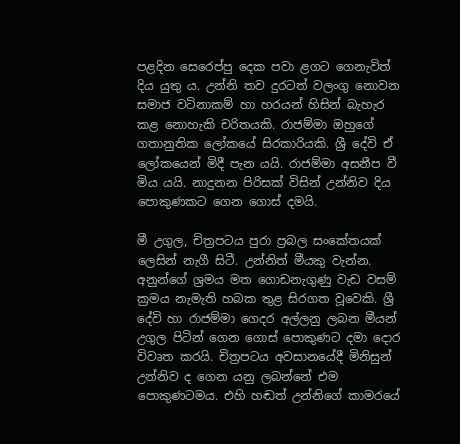පළදින සෙරෙප්පු දෙක පවා ළගට ගෙනැවිත් දිය යුතු ය. උන්නි තව දුරටත් වලංගු නොවන සමාජ වටිනාකම් හා හරයන් හිසින් බැහැර කළ නොහැකි චරිතයකි. රාජම්මා ඔහුගේ ගතානුතික ලෝකයේ සිරකාරියකි. ශ්‍රී දේවි ඒ ලෝකයෙන් මිදී පැන යයි. රාජම්මා අසනීප වී මිය යයි. නාදුනන පිරිසක් විසින් උන්නිව දිය පොකුණකට ගෙන ගොස් දමයි.

මී උගුල, චිත්‍රපටය පුරා ප්‍රබල සංකේතයක් ලෙසින් නැගී සිටී. උන්නිත් මීයකු වැන්න. අනුන්ගේ ශ්‍රමය මත ගොඩනැගුණු වැඩ වසම් ක්‍රමය නැමැති හබක තුළ සිරගත වූවෙකි. ශ්‍රී දේවි හා රාජම්මා ගෙදර අල්ලනු ලබන මීයන් උගුල පිටින් ගෙන ගොස් පොකුණට දමා දොර විවෘත කරයි. චිත්‍රපටය අවසානයේදී මිනිසුන් උන්නිව ද ගෙන යනු ලබන්නේ එම පොකුණටමය. එහි හඬත් උන්නිගේ කාමරයේ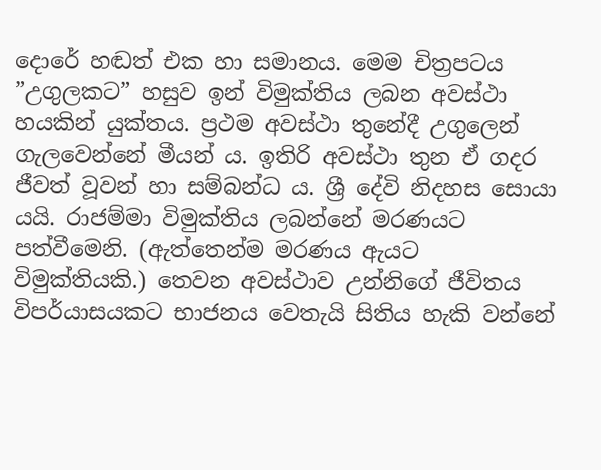දොරේ හඬත් එක හා සමානය. මෙම චිත්‍රපටය ”උගුලකට” හසුව ඉන් විමුක්තිය ලබන අවස්ථා හයකින් යුක්තය. ප්‍රථම අවස්ථා තුනේදී උගුලෙන් ගැලවෙන්නේ මීයන් ය. ඉතිරි අවස්ථා තුන ඒ ගදර ජීවත් වූවන් හා සම්බන්ධ ය. ශ්‍රී දේවි නිදහස සොයා යයි. රාජම්මා විමුක්තිය ලබන්නේ මරණයට පත්වීමෙනි. (ඇත්තෙන්ම මරණය ඇයට විමුක්තියකි.) තෙවන අවස්ථාව උන්නිගේ ජීවිතය විපර්යාසයකට භාජනය වෙතැයි සිතිය හැකි වන්නේ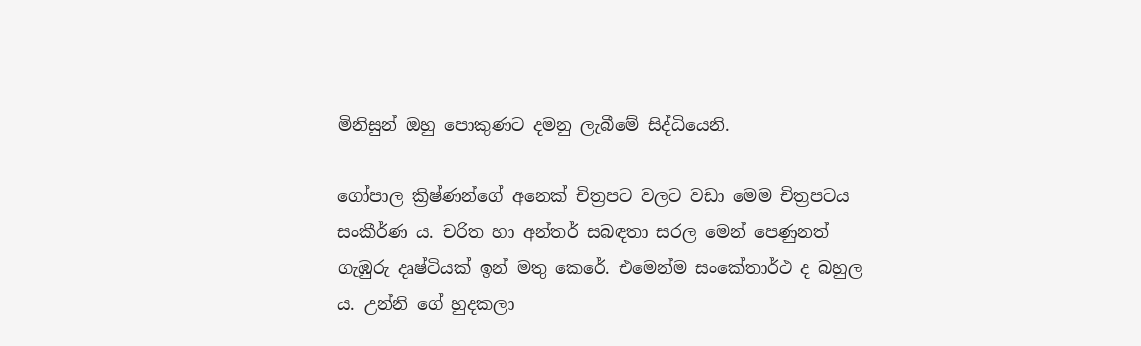මිනිසුන් ඔහු පොකුණට දමනු ලැබීමේ සිද්ධියෙනි.

ගෝපාල ක්‍රිෂ්ණන්ගේ අනෙක් චිත්‍රපට වලට වඩා මෙම චිත්‍රපටය සංකීර්ණ ය. චරිත හා අන්තර් සබඳතා සරල මෙන් පෙණුනත් ගැඹුරු දෘෂ්ටියක් ඉන් මතු කෙරේ. එමෙන්ම සංකේතාර්ථ ද බහුල ය. උන්නි ගේ හුදකලා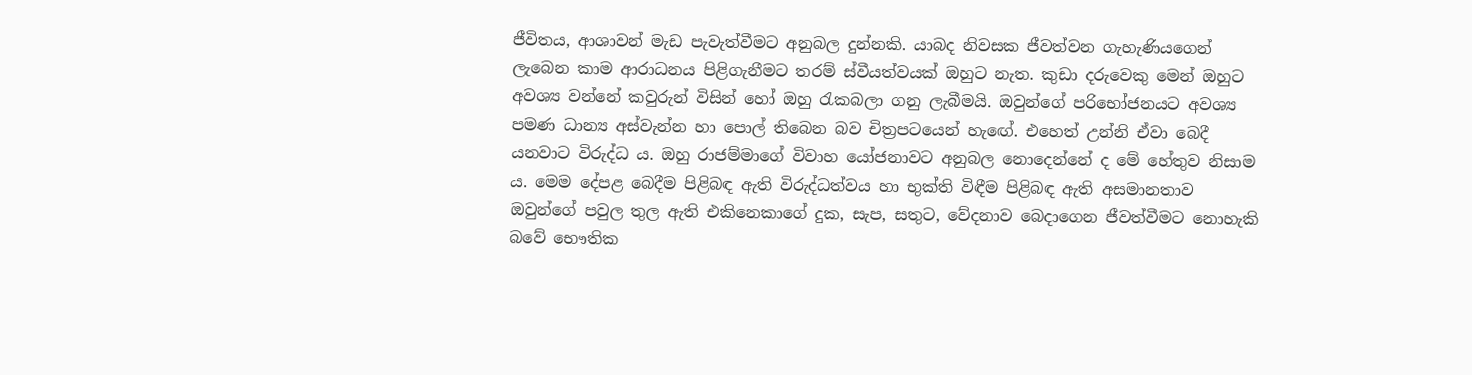ජීවිතය, ආශාවන් මැඩ පැවැත්වීමට අනුබල දුන්නකි. යාබද නිවසක ජීවත්වන ගැහැණියගෙන් ලැබෙන කාම ආරාධනය පිළිගැනීමට තරම් ස්වීයත්වයක් ඔහුට නැත. කුඩා දරුවෙකු මෙන් ඔහුට අවශ්‍ය වන්නේ කවුරුන් විසින් හෝ ඔහු රැකබලා ගනු ලැබීමයි. ඔවුන්ගේ පරිභෝජනයට අවශ්‍ය පමණ ධාන්‍ය අස්වැන්න හා පොල් තිබෙන බව චිත්‍රපටයෙන් හැඟේ. එහෙත් උන්නි ඒවා බෙදී යනවාට විරුද්ධ ය. ඔහු රාජම්මාගේ විවාහ යෝජනාවට අනුබල නොදෙන්නේ ද මේ හේතුව නිසාම ය. මෙම දේපළ බෙදීම පිළිබඳ ඇති විරුද්ධත්වය හා භුක්ති විඳීම පිළිබඳ ඇති අසමානතාව ඔවුන්ගේ පවුල තුල ඇති එකිනෙකාගේ දුක, සැප, සතුට, වේදනාව බෙදාගෙන ජීවත්වීමට නොහැකි බවේ භෞතික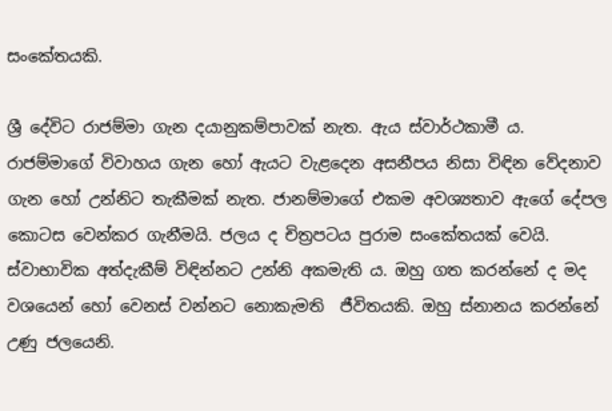සංකේතයකි.

ශ්‍රී දේවිට රාජම්මා ගැන දයානුකම්පාවක් නැත. ඇය ස්වාර්ථකාමී ය. රාජම්මාගේ විවාහය ගැන හෝ ඇයට වැළදෙන අසනීපය නිසා විඳින වේදනාව ගැන හෝ උන්නිට තැකීමක් නැත. ජානම්මාගේ එකම අවශ්‍යතාව ඇගේ දේපල කොටස වෙන්කර ගැනීමයි. ජලය ද චිත්‍රපටය පුරාම සංකේතයක් වෙයි. ස්වාභාවික අත්දැකීම් විඳින්නට උන්නි අකමැති ය. ඔහු ගත කරන්නේ ද මද වශයෙන් හෝ වෙනස් වන්නට නොකැමති  ජීවිතයකි. ඔහු ස්නානය කරන්නේ උණු ජලයෙනි.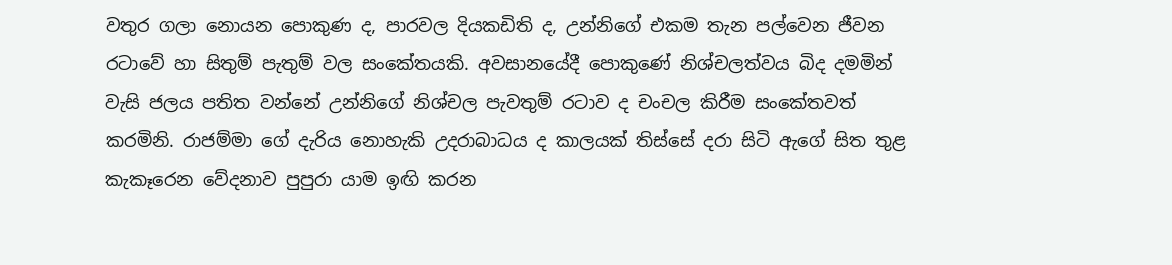වතුර ගලා නොයන පොකුණ ද, පාරවල දියකඩිති ද, උන්නිගේ එකම තැන පල්වෙන ජීවන රටාවේ හා සිතුම් පැතුම් වල සංකේතයකි. අවසානයේදී පොකුණේ නිශ්චලත්වය බිද දමමින් වැසි ජලය පතිත වන්නේ උන්නිගේ නිශ්චල පැවතුම් රටාව ද චංචල කිරීම සංකේතවත් කරමිනි. රාජම්මා ගේ දැරිය නොහැකි උදරාබාධය ද කාලයක් තිස්සේ දරා සිටි ඇගේ සිත තුළ කැකෑරෙන වේදනාව පුපුරා යාම ඉඟි කරන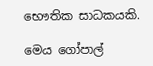භෞතික සාධකයකි.

මෙය ගෝපාල්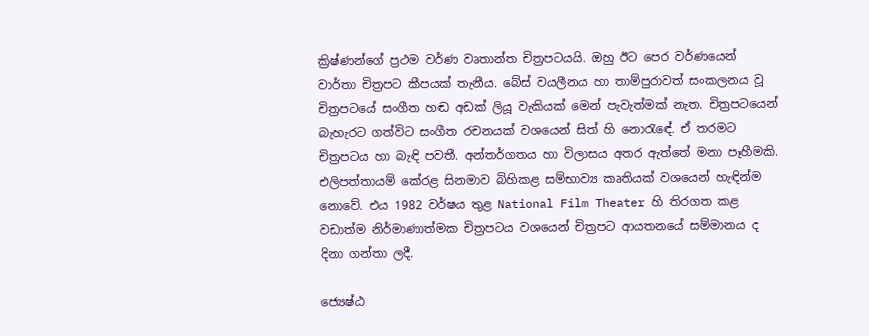ක්‍රිෂ්ණන්ගේ ප්‍රථම වර්ණ වෘතාන්ත චිත්‍රපටයයි. ඔහු ඊට පෙර වර්ණයෙන් වාර්තා චිත්‍රපට කීපයක් තැනීය. බේස් වයලීනය හා තාම්පුරාවත් සංකලනය වූ චිත්‍රපටයේ සංගීත හඬ අඩක් ලියූ වැකියක් මෙන් පැවැත්මක් නැත. චිත්‍රපටයෙන් බැහැරට ගත්විට සංගීත රචනයක් වශයෙන් සිත් හි නොරැඳේ. ඒ තරමට චිත්‍රපටය හා බැඳි පවතී. අන්තර්ගතය හා විලාසය අතර ඇත්තේ මනා පෑහීමකි. එලිපත්තායම් කේරළ සිනමාව බිහිකළ සම්භාව්‍ය කෘතියක් වශයෙන් හැඳින්ම නොවේ. එය 1982 වර්ෂය තුළ National Film Theater හි තිරගත කළ වඩාත්ම නිර්මාණාත්මක චිත්‍රපටය වශයෙන් චිත්‍රපට ආයතනයේ සම්මානය ද දිනා ගන්තා ලදී.

ජ්‍යෙෂ්ඨ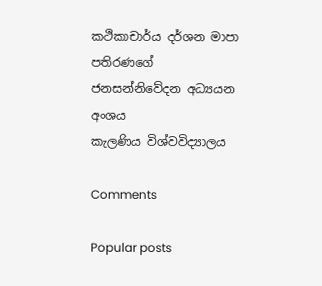කථිකාචාර්ය දර්ශන මාපා පතිරණගේ
ජනසන්නිවේදන අධ්‍යයන අංශය
කැලණිය විශ්වවිද්‍යාලය

Comments

Popular posts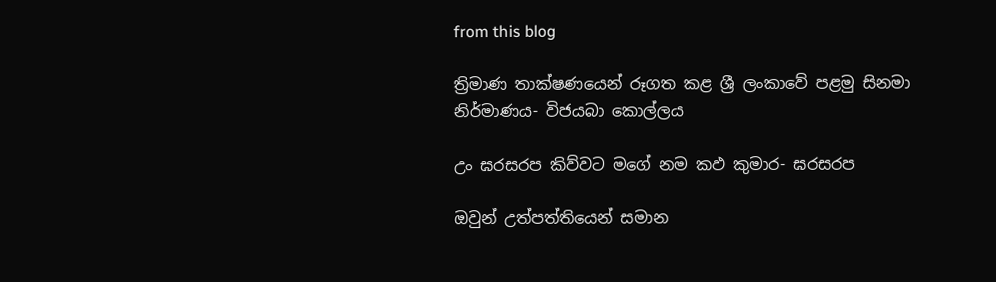from this blog

ත්‍රිමාණ තාක්ෂණයෙන් රූගත කළ ශ්‍රී ලංකාවේ පළමු සිනමා නිර්මාණය- විජයබා කොල්ලය

උං ඝරසරප කිව්වට මගේ නම කඵ කුමාර- ඝරසරප

ඔවුන් උත්පත්තියෙන් සමාන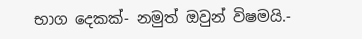භාග දෙකක්- නමුත් ඔවුන් විෂමයි.-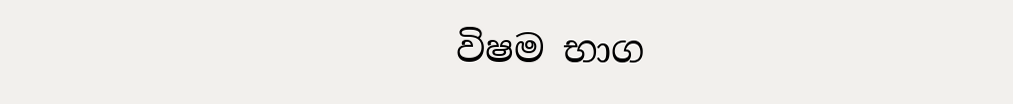විෂම භාග